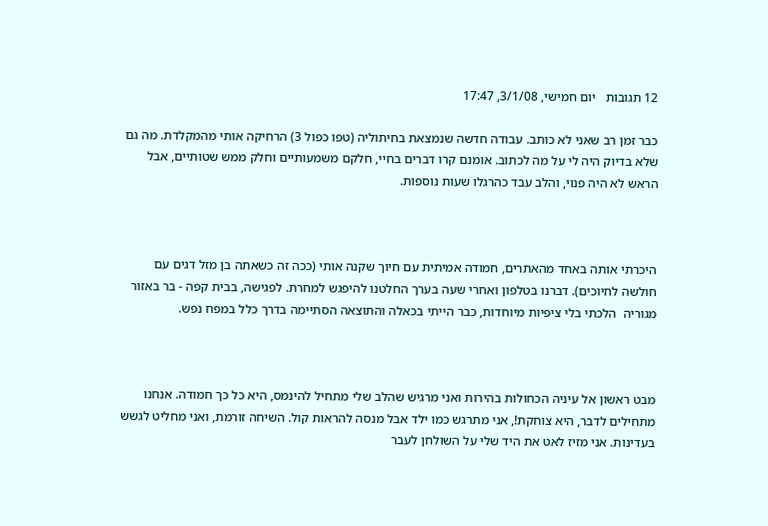12 תגובות   יום חמישי, 3/1/08, 17:47

כבר זמן רב שאני לא כותב. עבודה חדשה שנמצאת בחיתוליה (טפו כפול 3) הרחיקה אותי מהמקלדת. מה גם שלא בדיוק היה לי על מה לכתוב. אומנם קרו דברים בחיי, חלקם משמעותיים וחלק ממש שטותיים, אבל הראש לא היה פנוי, והלב עבד כהרגלו שעות נוספות.



היכרתי אותה באחד מהאתרים, חמודה אמיתית עם חיוך שקנה אותי (ככה זה כשאתה בן מזל דגים עם חולשה לחיוכים). דברנו בטלפון ואחרי שעה בערך החלטנו להיפגש למחרת. לפגישה, בבית קפה - בר באזור מגוריה  הלכתי בלי ציפיות מיוחדות, כבר הייתי בכאלה והתוצאה הסתיימה בדרך כלל במפח נפש.



מבט ראשון אל עיניה הכחולות בהירות ואני מרגיש שהלב שלי מתחיל להינמס, היא כל כך חמודה. אנחנו מתחילים לדבר, היא צוחקת!, אני מתרגש כמו ילד אבל מנסה להראות קול. השיחה זורמת, ואני מחליט לגשש בעדינות. אני מזיז לאט את היד שלי על השולחן לעבר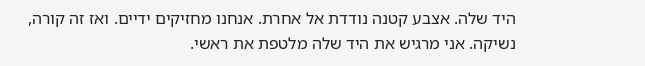היד שלה. אצבע קטנה נודדת אל אחרת. אנחנו מחזיקים ידיים. ואז זה קורה, נשיקה. אני מרגיש את היד שלה מלטפת את ראשי.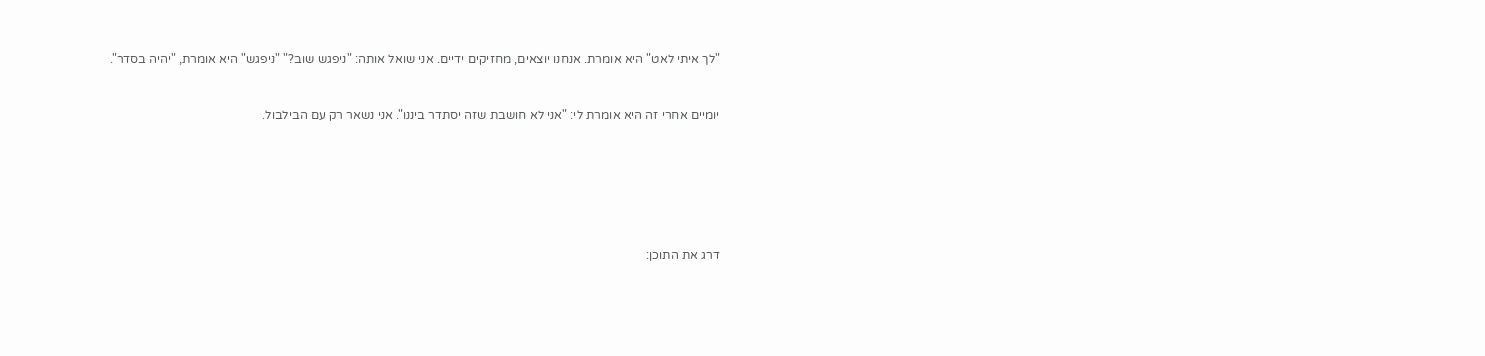"לך איתי לאט" היא אומרת. אנחנו יוצאים, מחזיקים ידיים. אני שואל אותה: "ניפגש שוב?" "ניפגש" היא אומרת, "יהיה בסדר".



יומיים אחרי זה היא אומרת לי: "אני לא חושבת שזה יסתדר ביננו". אני נשאר רק עם הבילבול.









דרג את התוכן: